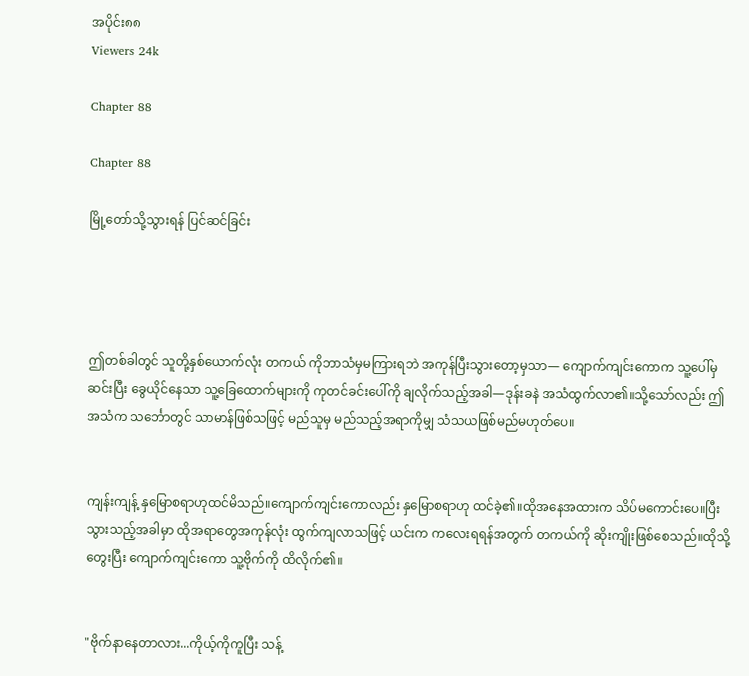အပိုင်း၈၈
Viewers 24k

Chapter 88

Chapter 88

မြို့တော်သို့သွားရန် ပြင်ဆင်ခြင်း




ဤတစ်ခါတွင် သူတို့နှစ်ယောက်လုံး တကယ် ကိုဘာသံမှမကြားရဘဲ အကုန်ပြီးသွားတော့မှသာ— ကျောက်ကျင်းကောက သူ့ပေါ်မှဆင်းပြီး ခွေယိုင်နေသာ သူ့ခြေထောက်များကို ကုတင်ခင်းပေါ်ကို ချလိုက်သည့်အခါ—ဒုန်းခနဲ အသံထွက်လာ၏။သို့သော်လည်း ဤအသံက သင်္ဘောတွင် သာမာန်ဖြစ်သဖြင့် မည်သူမှ မည်သည့်အရာကိုမျှ သံသယဖြစ်မည်မဟုတ်ပေ။


ကျန်းကျန့် နှမြောစရာဟုထင်မိသည်။ကျောက်ကျင်းကောလည်း နှမြောစရာဟု ထင်ခဲ့၏။ထိုအနေအထားက သိပ်မကောင်းပေ။ပြီးသွားသည့်အခါမှာ ထိုအရာတွေအကုန်လုံး ထွက်ကျလာသဖြင့် ယင်းက ကလေးရရန်အတွက် တကယ်ကို ဆိုးကျိုးဖြစ်စေသည်။ထိုသို့တွေးပြီး ကျောက်ကျင်းကော သူ့ဗိုက်ကို ထိလိုက်၏။


"ဗိုက်နာနေတာလား...ကိုယ့်ကိုကူပြီး သန့်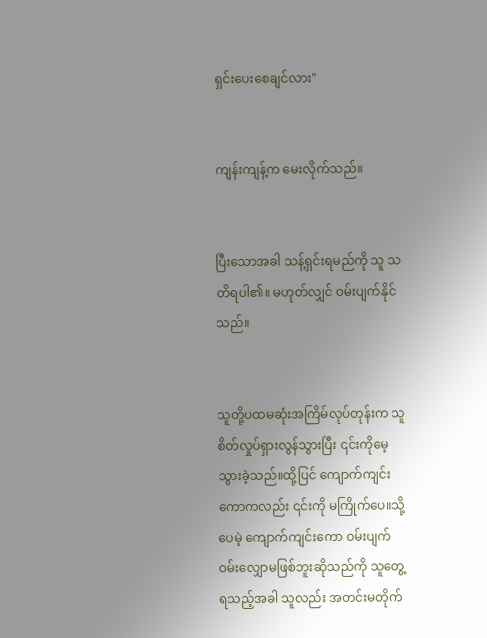ရှင်းပေးစေချင်လား"


ကျန်းကျန့်က မေးလိုက်သည်။


ပြီးသောအခါ သန့်ရှင်းရမည်ကို သူ သတိရပါ၏။ မဟုတ်လျှင် ဝမ်းပျက်နိုင်သည်။


သူတို့ပထမဆုံးအကြိမ်လုပ်တုန်းက သူစိတ်လှုပ်ရှားလွန်သွားပြီး ၎င်းကိုမေ့သွားခဲ့သည်။ထို့ပြင် ကျောက်ကျင်းကောကလည်း ၎င်းကို မကြိုက်ပေ။သို့ပေမဲ့ ကျောက်ကျင်းကော ဝမ်းပျက်ဝမ်းလျှောမဖြစ်ဘူးဆိုသည်ကို သူတွေ့ရသည့်အခါ သူလည်း အတင်းမတိုက်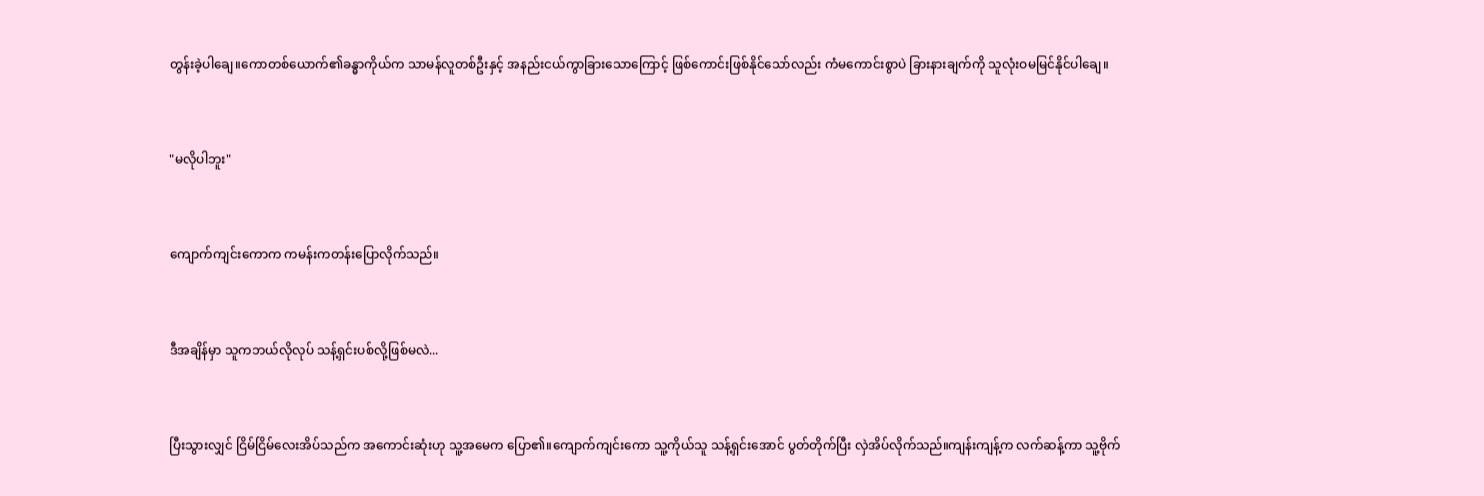တွန်းခဲ့ပါချေ။ကောတစ်ယောက်၏ခန္ဓာကိုယ်က သာမန်လူတစ်ဦးနှင့် အနည်းငယ်ကွာခြားသောကြောင့် ဖြစ်ကောင်းဖြစ်နိုင်သော်လည်း ကံမကောင်းစွာပဲ ခြားနားချက်ကို သူလုံးဝမမြင်နိုင်ပါချေ။


"မလိုပါဘူး"


ကျောက်ကျင်းကောက ကမန်းကတန်းပြောလိုက်သည်။


ဒီအချိန်မှာ သူကဘယ်လိုလုပ် သန့်ရှင်းပစ်လို့ဖြစ်မလဲ...


ပြီးသွားလျှင် ငြိမ်ငြိမ်လေးအိပ်သည်က အကောင်းဆုံးဟု သူ့အမေက ပြော၏။ကျောက်ကျင်းကော သူ့ကိုယ်သူ သန့်ရှင်းအောင် ပွတ်တိုက်ပြီး လှဲအိပ်လိုက်သည်။ကျန်းကျန့်က လက်ဆန့်ကာ သူ့ဗိုက်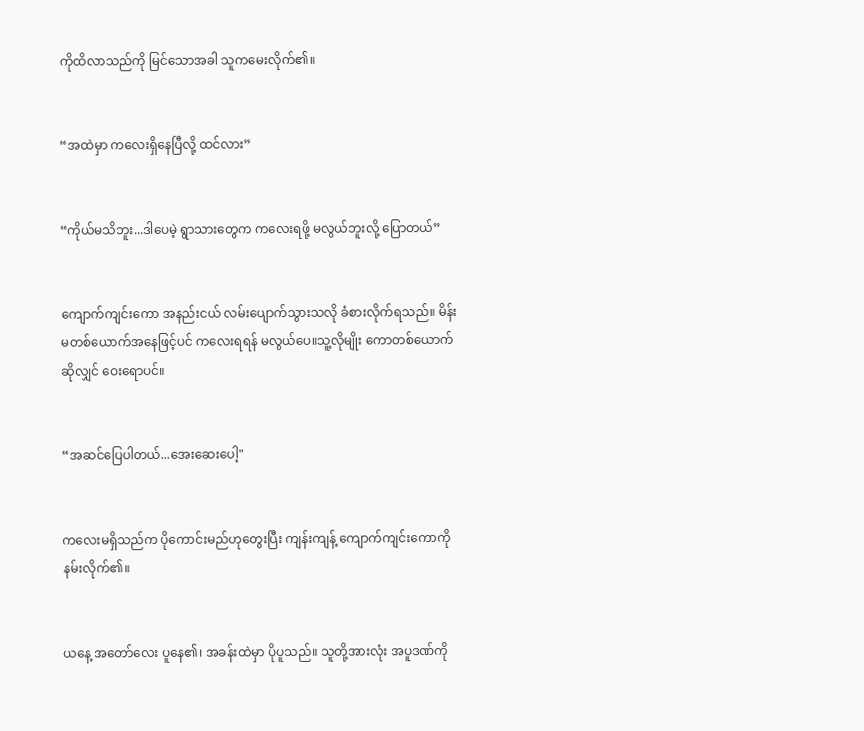ကိုထိလာသည်ကို မြင်သောအခါ သူကမေးလိုက်၏။


“အထဲမှာ ကလေးရှိနေပြီလို့ ထင်လား”


“ကိုယ်မသိဘူး...ဒါပေမဲ့ ရွာသားတွေက ကလေးရဖို့ မလွယ်ဘူးလို့ ပြောတယ်”


ကျောက်ကျင်းကော အနည်းငယ် လမ်းပျောက်သွားသလို ခံစားလိုက်ရသည်။ မိန်းမတစ်ယောက်အနေဖြင့်ပင် ကလေးရရန် မလွယ်ပေ။သူ့လိုမျိုး ကောတစ်ယောက်ဆိုလျှင် ဝေးရောပင်။


“အဆင်ပြေပါတယ်...အေးဆေးပေါ့"


ကလေးမရှိသည်က ပိုကောင်းမည်ဟုတွေးပြီး ကျန်းကျန့် ကျောက်ကျင်းကောကို နမ်းလိုက်၏။


ယနေ့ အတော်လေး ပူနေ၏၊ အခန်းထဲမှာ ပိုပူသည်။ သူတို့အားလုံး အပူဒဏ်ကို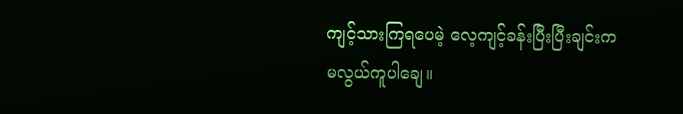ကျင့်သားကြရပေမဲ့ လေ့ကျင့်ခန်းပြီးပြီးချင်းကမလွယ်ကူပါချေ။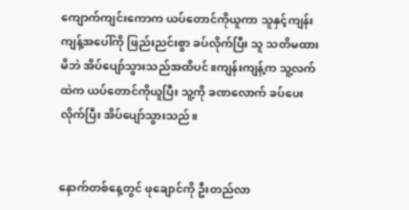ကျောက်ကျင်းကောက ယပ်တောင်ကိုယူကာ သူနှင့်ကျန်းကျန့်အပေါ်ကို ဖြည်းညင်းစွာ ခပ်လိုက်ပြီး သူ သတိမထားမိဘဲ အိပ်ပျော်သွားသည်အထိပင်။ကျန်းကျန့်က သူ့လက်ထဲက ယပ်တောင်ကိုယူပြီး သူ့ကို ခဏလောက် ခပ်ပေးလိုက်ပြီး အိပ်ပျော်သွားသည်။


နောက်တစ်နေ့တွင် ဖုချောင်ကို ဦးတည်လာ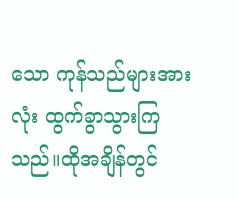သော ကုန်သည်များအားလုံး ထွက်ခွာသွားကြသည်။ထိုအချိန်တွင်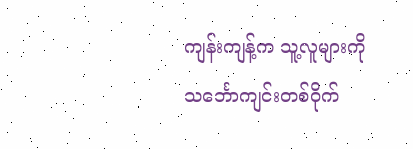ကျန်းကျန့်က သူ့လူများကို သင်္ဘောကျင်းတစ်ဝိုက်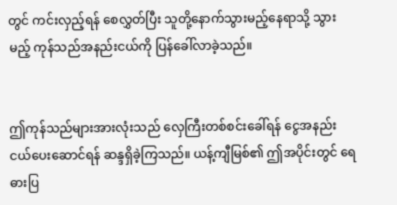တွင် ကင်းလှည့်ရန် စေလွှတ်ပြီး သူတို့နောက်သွားမည့်နေရာသို့ သွားမည့် ကုန်သည်အနည်းငယ်ကို ပြန်ခေါ်လာခဲ့သည်။


ဤကုန်သည်များအားလုံးသည် လှေကြီးတစ်စင်းခေါ်ရန် ငွေအနည်းငယ်ပေးဆောင်ရန် ဆန္ဒရှိခဲ့ကြသည်။ ယန့်ကျီမြစ်၏ ဤအပိုင်းတွင် ရေဓားပြ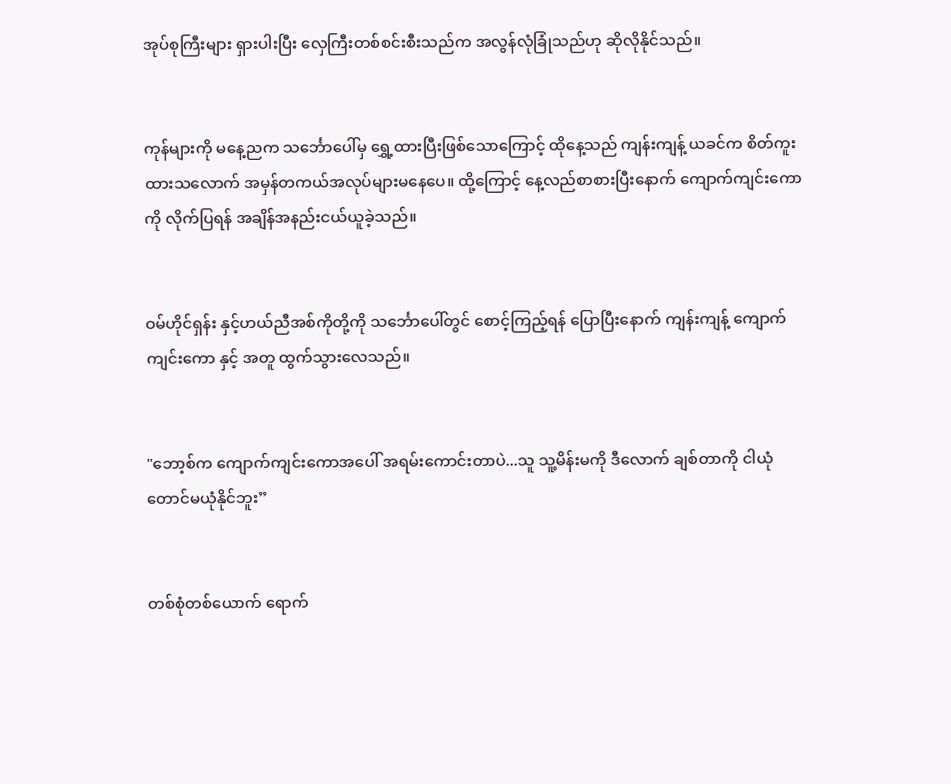အုပ်စုကြီးများ ရှားပါးပြီး လှေကြီးတစ်စင်းစီးသည်က အလွန်လုံခြုံသည်ဟု ဆိုလိုနိုင်သည်။


ကုန်များကို မနေ့ညက သင်္ဘောပေါ်မှ ရွှေ့ထားပြီးဖြစ်သောကြောင့် ထိုနေ့သည် ကျန်းကျန့် ယခင်က စိတ်ကူးထားသလောက် အမှန်တကယ်အလုပ်များမနေပေ။ ထို့ကြောင့် နေ့လည်စာစားပြီးနောက် ကျောက်ကျင်းကောကို လိုက်ပြရန် အချိန်အနည်းငယ်ယူခဲ့သည်။


ဝမ်ဟိုင်ရှန်း နှင့်ဟယ်ညီအစ်ကိုတို့ကို သင်္ဘောပေါ်တွင် စောင့်ကြည့်ရန် ပြောပြီးနောက် ကျန်းကျန့် ကျောက်ကျင်းကော နှင့် အတူ ထွက်သွားလေသည်။


"ဘော့စ်က ကျောက်ကျင်းကောအပေါ် အရမ်းကောင်းတာပဲ...သူ သူ့မိန်းမကို ဒီလောက် ချစ်တာကို ငါယုံတောင်မယုံနိုင်ဘူး”


တစ်စုံတစ်ယောက် ရောက်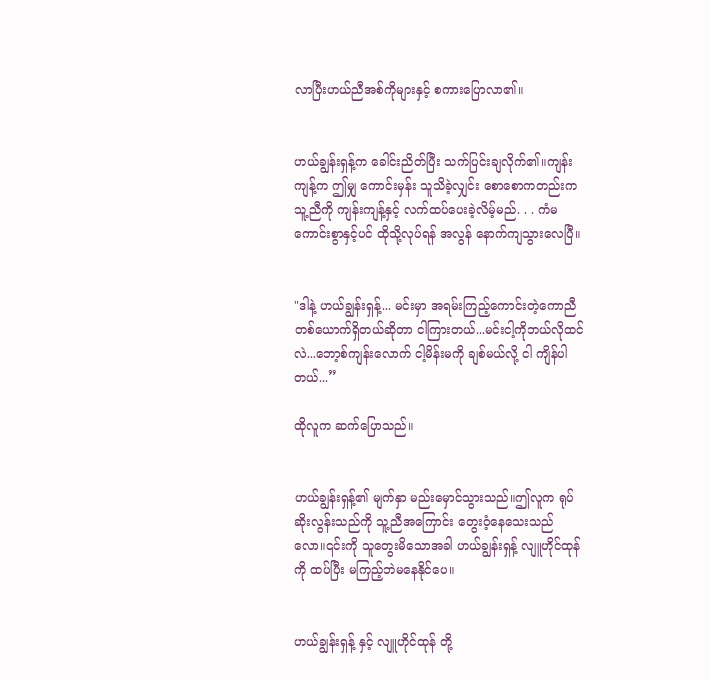လာပြီးဟယ်ညီအစ်ကိုများနှင့် စကားပြောလာ၏။


ဟယ်ချွန်းရှန့်က ခေါင်းညိတ်ပြီး သက်ပြင်းချလိုက်၏။ကျန်းကျန့်က ဤမျှ ကောင်းမှန်း သူသိခဲ့လျှင်း စောစောကတည်းက သူ့ညီကို ကျန်းကျန့်နှင့် လက်ထပ်ပေးခဲ့လိမ့်မည်. . . ကံမကောင်းစွာနှင့်ပင် ထိုသို့လုပ်ရန် အလွန် နောက်ကျသွားလေပြီ။


"ဒါနဲ့ ဟယ်ချွန်းရှန့်... မင်းမှာ အရမ်းကြည့်ကောင်းတဲ့ကောညီတစ်ယောက်ရှိတယ်ဆိုတာ ငါကြားတယ်...မင်းငါ့ကိုဘယ်လိုထင်လဲ...ဘော့စ်ကျန်းလောက် ငါ့မိန်းမကို ချစ်မယ်လို့ ငါ ကျိန်ပါတယ်...”

ထိုလူက ဆက်ပြောသည်။


ဟယ်ချွန်းရှန့်၏ မျက်နှာ မည်းမှောင်သွားသည်။ဤလူက ရုပ်ဆိုးလွန်းသည်ကို သူ့ညီအကြောင်း တွေးဝံ့နေသေးသည်လော။၎င်းကို သူတွေးမိသောအခါ ဟယ်ချွန်းရှန့် လျူဟိုင်ထုန်ကို ထပ်ပြီး မကြည့်ဘဲမနေနိုင်ပေ။


ဟယ်ချွန်းရှန့် နှင့် လျူဟိုင်ထုန် တို့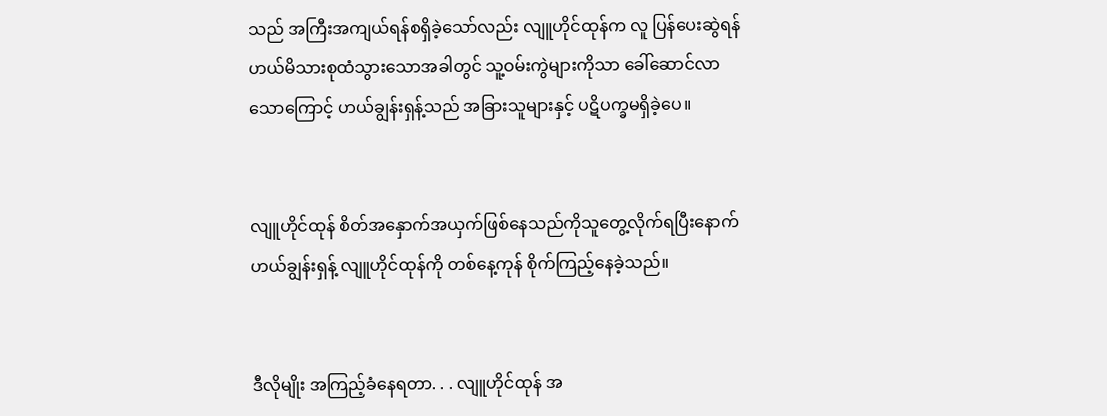သည် အကြီးအကျယ်ရန်စရှိခဲ့သော်လည်း လျူဟိုင်ထုန်က လူ ပြန်ပေးဆွဲရန် ဟယ်မိသားစုထံသွားသောအခါတွင် သူ့ဝမ်းကွဲများကိုသာ ခေါ်ဆောင်လာသောကြောင့် ဟယ်ချွန်းရှန့်သည် အခြားသူများနှင့် ပဋိပက္ခမရှိခဲ့ပေ။


လျူဟိုင်ထုန် စိတ်အနှောက်အယှက်ဖြစ်နေသည်ကိုသူတွေ့လိုက်ရပြီးနောက် ဟယ်ချွန်းရှန့် လျူဟိုင်ထုန်ကို တစ်နေ့ကုန် စိုက်ကြည့်နေခဲ့သည်။


ဒီလိုမျိုး အကြည့်ခံနေရတာ. . . လျူဟိုင်ထုန် အ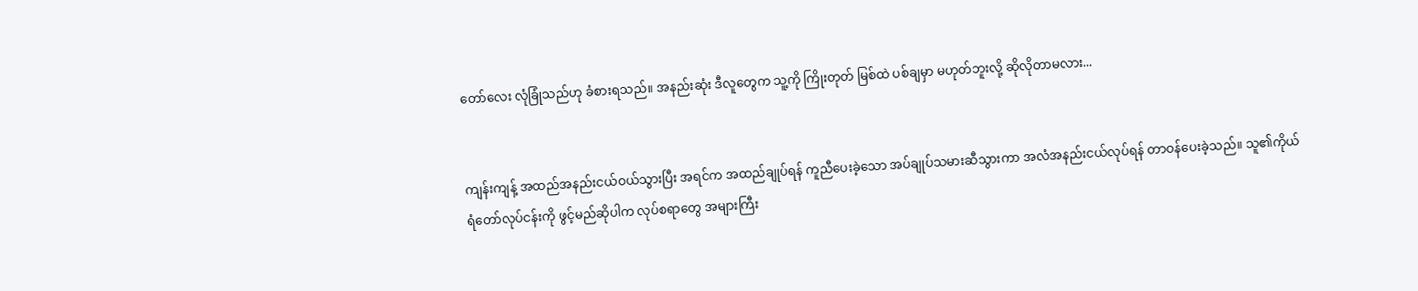တော်လေး လုံခြုံသည်ဟု ခံစားရသည်။ အနည်းဆုံး ဒီလူတွေက သူ့ကို ကြိုးတုတ် မြစ်ထဲ ပစ်ချမှာ မဟုတ်ဘူးလို့ ဆိုလိုတာမလား...


ကျန်းကျန့် အထည်အနည်းငယ်ဝယ်သွားပြီး အရင်က အထည်ချုပ်ရန် ကူညီပေးခဲ့သော အပ်ချုပ်သမားဆီသွားကာ အလံအနည်းငယ်လုပ်ရန် တာဝန်ပေးခဲ့သည်။ သူ၏ကိုယ်ရံတော်လုပ်ငန်းကို ဖွင့်မည်ဆိုပါက လုပ်စရာတွေ အများကြီး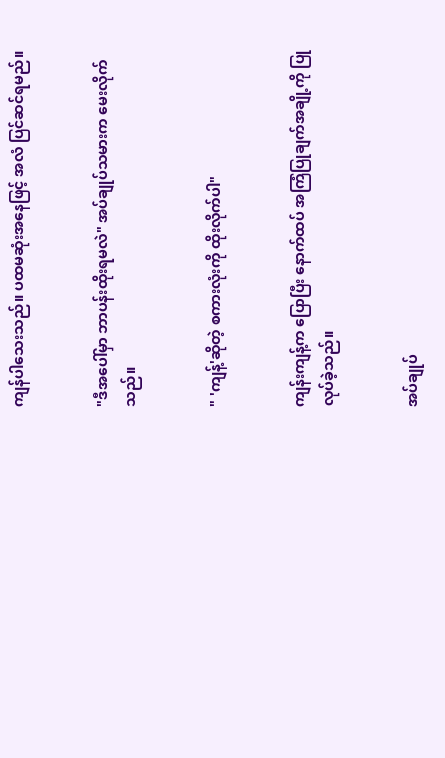ကျန်ပါသေးသည်။ ပထမဆုံးအနေဖြင့် အလံ ပြင်ဆင်ရမည်။


"ဒီအပေါ်မှာ ဘာပန်းထိုးရမလဲ" အပ်ချုပ်သမားက မေးလိုက်သည်။


" 'ကျန့်'ဆိုတဲ့ စကားလုံးကို ထိုးလိုက်ပါ"


ကျန်းကျန့်က ပြောပြီး နောက်ထပ် အကြံပြုချက်အချို့ကို ပြုလုပ်ခဲ့သည်။


အပ်ချုပ်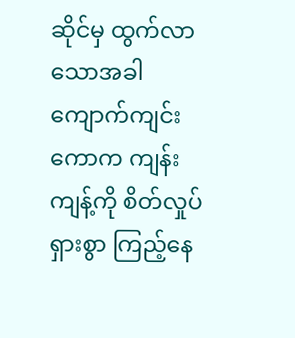ဆိုင်မှ ထွက်လာသောအခါ ကျောက်ကျင်းကောက ကျန်းကျန့်ကို စိတ်လှုပ်ရှားစွာ ကြည့်နေ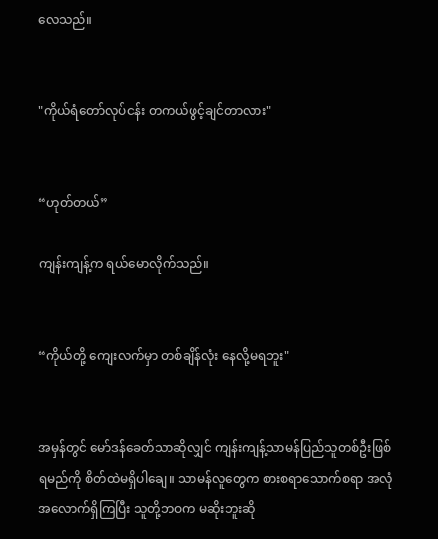လေသည်။


"ကိုယ်ရံတော်လုပ်ငန်း တကယ်ဖွင့်ချင်တာလား"


“ဟုတ်တယ်”

ကျန်းကျန့်က ရယ်မောလိုက်သည်။


“ကိုယ်တို့ ကျေးလက်မှာ တစ်ချိန်လုံး နေလို့မရဘူး"


အမှန်တွင် မော်ဒန်ခေတ်သာဆိုလျှင် ကျန်းကျန့်သာမန်ပြည်သူတစ်ဦးဖြစ်ရမည်ကို စိတ်ထဲမရှိပါချေ။ သာမန်လူတွေက စားစရာသောက်စရာ အလုံအလောက်ရှိကြပြီး သူတို့ဘဝက မဆိုးဘူးဆို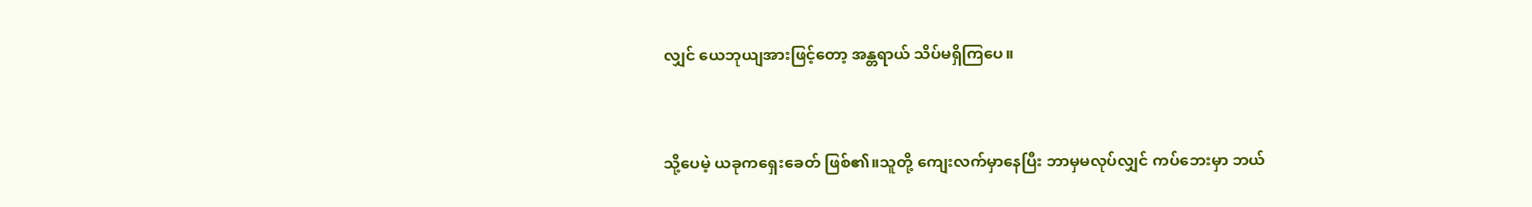လျှင် ယေဘုယျအားဖြင့်တော့ အန္တရာယ် သိပ်မရှိကြပေ။


သို့ပေမဲ့ ယခုကရှေးခေတ် ဖြစ်၏။သူတို့ ကျေးလက်မှာနေပြီး ဘာမှမလုပ်လျှင် ကပ်ဘေးမှာ ဘယ်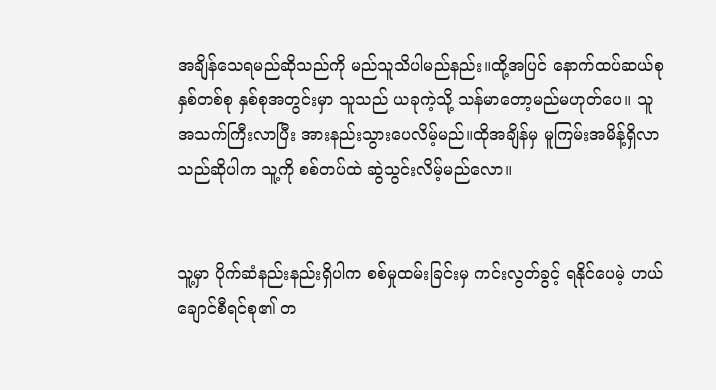အချိန်သေရမည်ဆိုသည်ကို မည်သူသိပါမည်နည်း။ထို့အပြင် နောက်ထပ်ဆယ်စုနှစ်တစ်စု နှစ်စုအတွင်းမှာ သူသည် ယခုကဲ့သို့ သန်မာတော့မည်မဟုတ်ပေ။ သူ အသက်ကြီးလာပြီး အားနည်းသွားပေလိမ့်မည်။ထိုအချိန်မှ မူကြမ်းအမိန့်ရှိလာသည်ဆိုပါက သူ့ကို စစ်တပ်ထဲ ဆွဲသွင်းလိမ့်မည်လော။


သူ့မှာ ပိုက်ဆံနည်းနည်းရှိပါက စစ်မှုထမ်းခြင်းမှ ကင်းလွတ်ခွင့် ရနိုင်ပေမဲ့ ဟယ်ချောင်စီရင်စု၏ တ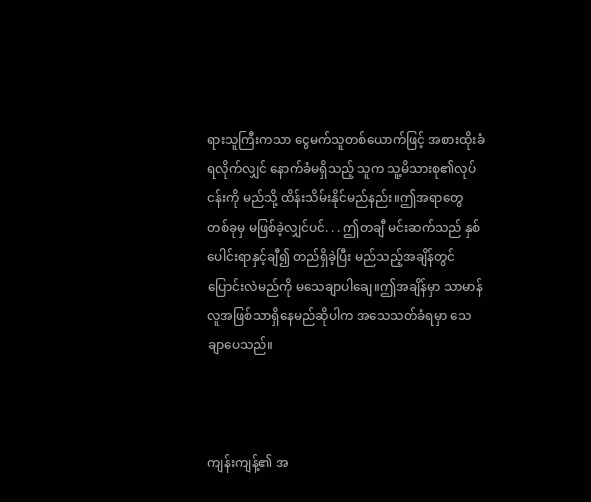ရားသူကြီးကသာ ငွေမက်သူတစ်ယောက်ဖြင့် အစားထိုးခံရလိုက်လျှင် နောက်ခံမရှိသည့် သူက သူ့မိသားစု၏လုပ်ငန်းကို မည်သို့ ထိန်းသိမ်းနိုင်မည်နည်း။ဤအရာတွေ တစ်ခုမှ မဖြစ်ခဲ့လျှင်ပင်. . . ဤတချီ မင်းဆက်သည် နှစ်ပေါင်းရာနှင့်ချီ၍ တည်ရှိခဲ့ပြီး မည်သည့်အချိန်တွင် ပြောင်းလဲမည်ကို မသေချာပါချေ။ဤအချိန်မှာ သာမာန်လူအဖြစ်သာရှိနေမည်ဆိုပါက အသေသတ်ခံရမှာ သေချာပေသည်။



ကျန်းကျန့်၏ အ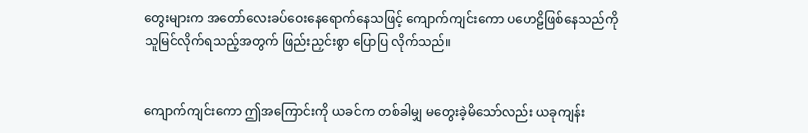တွေးများက အတော်လေးခပ်ဝေးနေရောက်နေသဖြင့် ကျောက်ကျင်းကော ပဟေဠိဖြစ်နေသည်ကို သူမြင်လိုက်ရသည့်အတွက် ဖြည်းညှင်းစွာ ပြောပြ လိုက်သည်။


ကျောက်ကျင်းကော ဤအကြောင်းကို ယခင်က တစ်ခါမျှ မတွေးခဲ့မိသော်လည်း ယခုကျန်း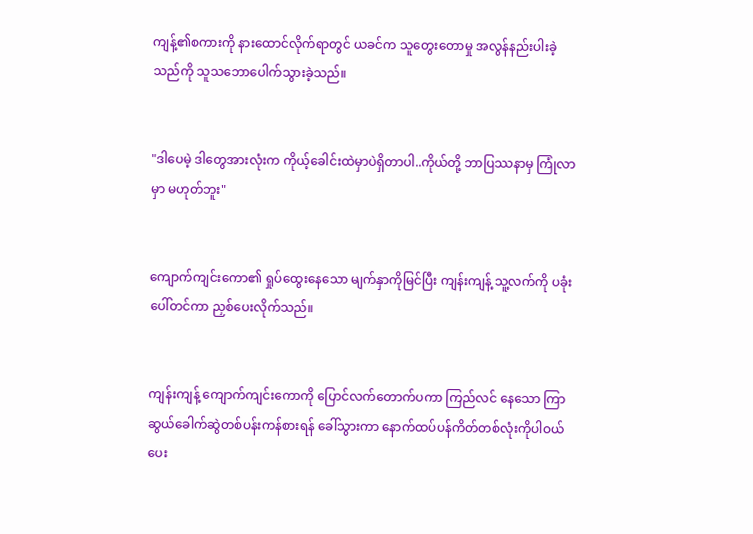ကျန့်၏စကားကို နားထောင်လိုက်ရာတွင် ယခင်က သူတွေးတောမှု အလွန်နည်းပါးခဲ့သည်ကို သူသဘောပေါက်သွားခဲ့သည်။


"ဒါပေမဲ့ ဒါတွေအားလုံးက ကိုယ့်ခေါင်းထဲမှာပဲရှိတာပါ..ကိုယ်တို့ ဘာပြဿနာမှ ကြုံလာမှာ မဟုတ်ဘူး"


ကျောက်ကျင်းကော၏ ရှုပ်ထွေးနေသော မျက်နှာကိုမြင်ပြီး ကျန်းကျန့် သူ့လက်ကို ပခုံးပေါ်တင်ကာ ညှစ်ပေးလိုက်သည်။


ကျန်းကျန့် ကျောက်ကျင်းကောကို ပြောင်လက်တောက်ပကာ ကြည်လင် နေသော ကြာဆွယ်ခေါက်ဆွဲတစ်ပန်းကန်စားရန် ခေါ်သွားကာ နောက်ထပ်ပန်ကိတ်တစ်လုံးကိုပါဝယ်ပေး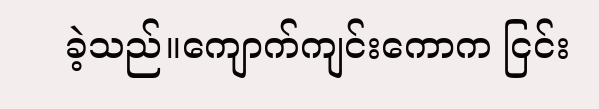ခဲ့သည်။ကျောက်ကျင်းကောက ငြင်း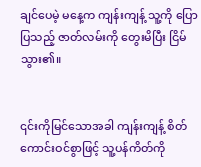ချင်ပေမဲ့ မနေ့က ကျန်းကျန့် သူ့ကို ပြောပြသည့် ဇာတ်လမ်းကို တွေးမိပြီး ငြိမ်သွား၏။


၎င်းကိုမြင်သောအခါ ကျန်းကျန့် စိတ်ကောင်းဝင်စွာဖြင့် သူ့ပန်ကိတ်ကို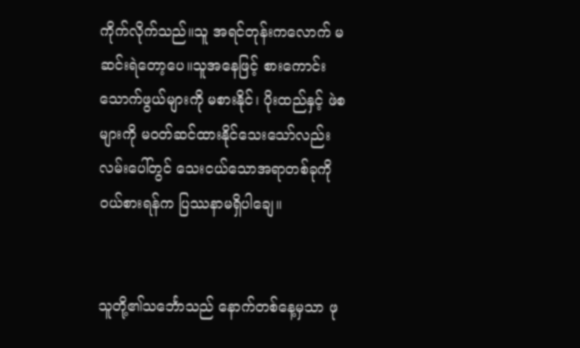ကိုက်လိုက်သည်။သူ အရင်တုန်းကလောက် မဆင်းရဲတော့ပေ။သူအနေဖြင့် စားကောင်းသောက်ဖွယ်များကို မစားနိုင်၊ ပိုးထည်နှင့် ဖဲစများကို မ၀တ်ဆင်ထားနိုင်သေးသော်လည်း လမ်းပေါ်တွင် သေးငယ်သောအရာတစ်ခုကို ဝယ်စားရန်က ပြဿနာမရှိပါချေ။


သူတို့၏သင်္ဘောသည် နောက်တစ်နေ့မှသာ ဖု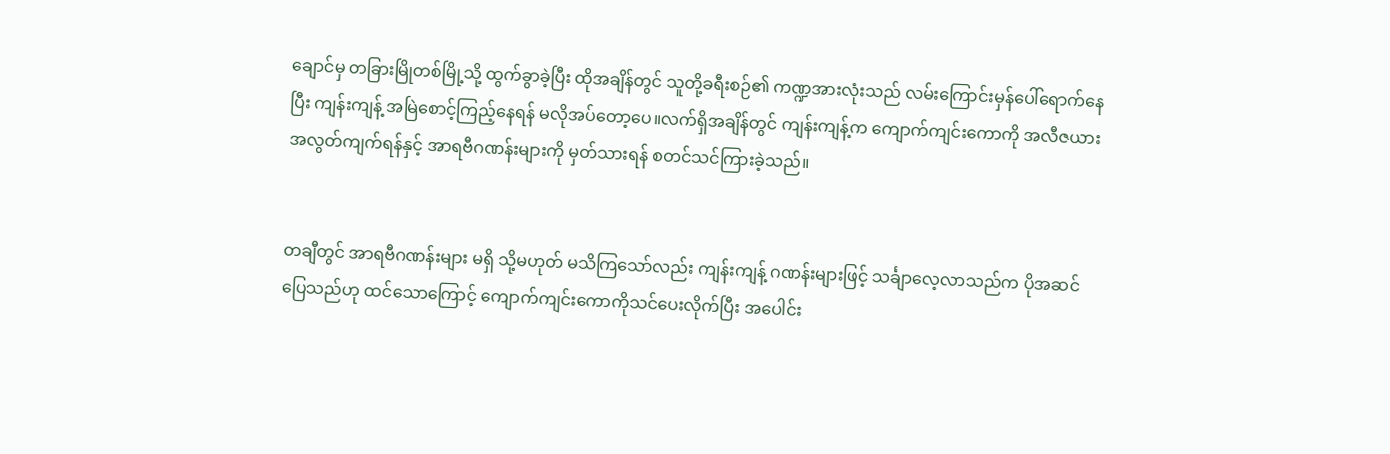ချောင်မှ တခြားမြိုတစ်မြို့သို့ ထွက်ခွာခဲ့ပြီး ထိုအချိန်တွင် သူတို့ခရီးစဉ်၏ ကဏ္ဍအားလုံးသည် လမ်းကြောင်းမှန်ပေါ်ရောက်နေပြီး ကျန်းကျန့် အမြဲစောင့်ကြည့်နေရန် မလိုအပ်တော့ပေ။လက်ရှိအချိန်တွင် ကျန်းကျန့်က ကျောက်ကျင်းကောကို အလီဇယားအလွတ်ကျက်ရန်နှင့် အာရဗီဂဏန်းများကို မှတ်သားရန် စတင်သင်ကြားခဲ့သည်။


တချီတွင် အာရဗီဂဏန်းများ မရှိ သို့မဟုတ် မသိကြသော်လည်း ကျန်းကျန့် ဂဏန်းများဖြင့် သင်္ချာလေ့လာသည်က ပိုအဆင်ပြေသည်ဟု ထင်သောကြောင့် ကျောက်ကျင်းကောကိုသင်ပေးလိုက်ပြီး အပေါင်း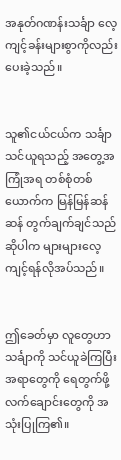အနုတ်ဂဏန်းသင်္ချာ လေ့ကျင့်ခန်းများစွာကိုလည်း ပေးခဲ့သည်။


သူ၏ငယ်ငယ်က သင်္ချာသင်ယူရသည့် အတွေ့အကြုံအရ တစ်စုံတစ်ယောက်က မြန်မြန်ဆန်ဆန် တွက်ချက်ချင်သည်ဆိုပါက များများလေ့ကျင့်ရန်လိုအပ်သည်။


ဤခေတ်မှာ လူတွေဟာ သင်္ချာကို သင်ယူခဲကြပြီး အရာတွေကို ရေတွက်ဖို့ လက်ချောင်းတွေကို အသုံးပြုကြ၏။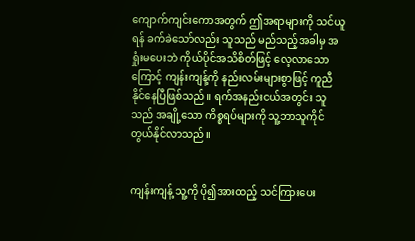ကျောက်ကျင်းကောအတွက် ဤအရာများကို သင်ယူရန် ခက်ခဲသော်လည်း သူသည် မည်သည့်အခါမှ အရှုံးမပေးဘဲ ကိုယ်ပိုင်အသိစိတ်ဖြင့် လေ့လာသောကြောင့် ကျန်းကျန့်ကို နည်းလမ်းများစွာဖြင့် ကူညီနိုင်နေပြီဖြစ်သည်။ ရက်အနည်းငယ်အတွင်း သူသည် အချို့သော ကိစ္စရပ်များကို သူ့ဘာသူကိုင်တွယ်နိုင်လာသည်။


ကျန်းကျန့် သူ့ကို ပို၍အားထည့် သင်ကြားပေး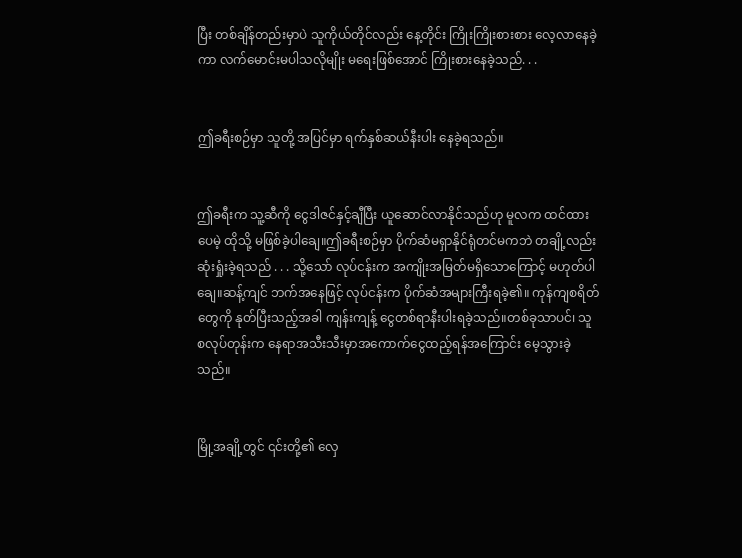ပြီး တစ်ချိန်တည်းမှာပဲ သူကိုယ်တိုင်လည်း နေ့တိုင်း ကြိုးကြိုးစားစား လေ့လာနေခဲ့ကာ လက်မောင်းမပါသလိုမျိုး မရေးဖြစ်အောင် ကြိုးစားနေခဲ့သည်. . .


ဤခရီးစဉ်မှာ သူတို့ အပြင်မှာ ရက်နှစ်ဆယ်နီးပါး နေခဲ့ရသည်။


ဤခရီးက သူ့ဆီကို ငွေဒါဇင်နှင့်ချီပြီး ယူဆောင်လာနိုင်သည်ဟု မူလက ထင်ထားပေမဲ့ ထိုသို့ မဖြစ်ခဲ့ပါချေ။ဤခရီးစဉ်မှာ ပိုက်ဆံမရှာနိုင်ရုံတင်မကဘဲ တချို့လည်း ဆုံးရှုံးခဲ့ရသည် . . . သို့သော် လုပ်ငန်းက အကျိုးအမြတ်မရှိသောကြောင့် မဟုတ်ပါချေ။ဆန့်ကျင် ဘက်အနေဖြင့် လုပ်ငန်းက ပိုက်ဆံအများကြီးရခဲ့၏။ ကုန်ကျစရိတ်တွေကို နုတ်ပြီးသည့်အခါ ကျန်းကျန့် ငွေတစ်ရာနီးပါးရခဲ့သည်။တစ်ခုသာပင်၊ သူ စလုပ်တုန်းက နေရာအသီးသီးမှာအကောက်ငွေထည့်ရန်အကြောင်း မေ့သွားခဲ့သည်။


မြို့အချို့တွင် ၎င်းတို့၏ လှေ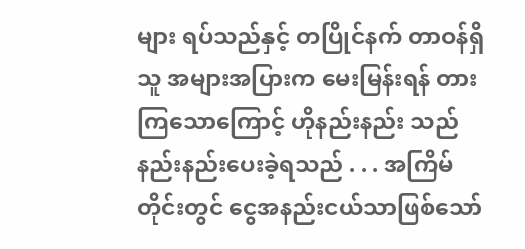များ ရပ်သည်နှင့် တပြိုင်နက် တာဝန်ရှိသူ အများအပြားက မေးမြန်းရန် တားကြသောကြောင့် ဟိုနည်းနည်း သည်နည်းနည်းပေးခဲ့ရသည် . . . အကြိမ်တိုင်းတွင် ငွေအနည်းငယ်သာဖြစ်သော်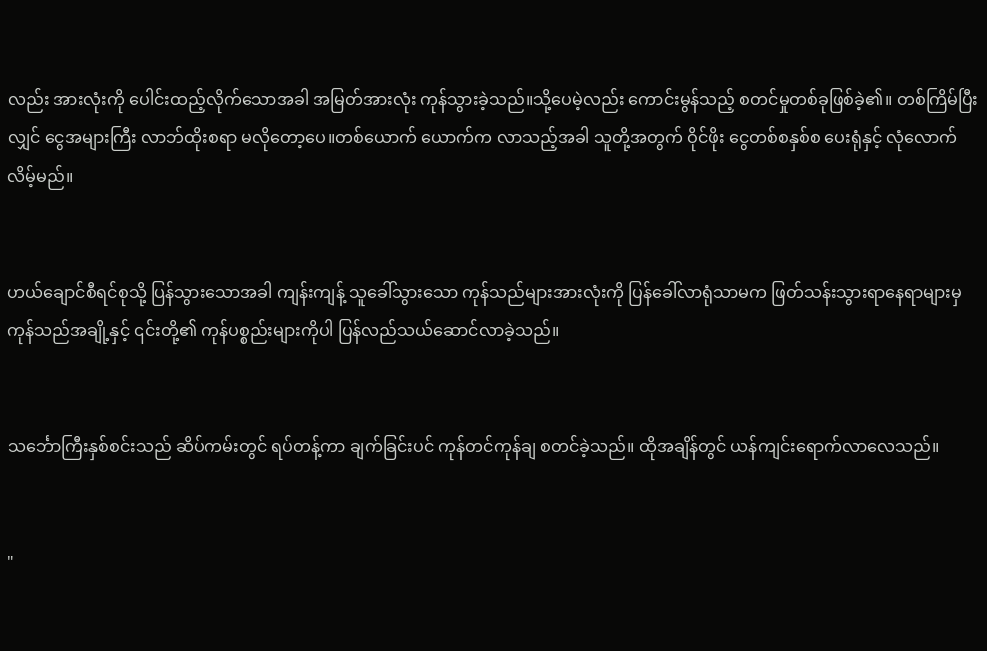လည်း အားလုံးကို ပေါင်းထည့်လိုက်သောအခါ အမြတ်အားလုံး ကုန်သွားခဲ့သည်။သို့ပေမဲ့လည်း ကောင်းမွန်သည့် စတင်မှုတစ်ခုဖြစ်ခဲ့၏။ တစ်ကြိမ်ပြီးလျှင် ငွေအများကြီး လာဘ်ထိုးစရာ မလိုတော့ပေ။တစ်ယောက် ယောက်က လာသည့်အခါ သူတို့အတွက် ဝိုင်ဖိုး ငွေတစ်စနှစ်စ ပေးရုံနှင့် လုံလောက်လိမ့်မည်။


ဟယ်ချောင်စီရင်စုသို့ ပြန်သွားသောအခါ ကျန်းကျန့် သူခေါ်သွားသော ကုန်သည်များအားလုံးကို ပြန်ခေါ်လာရုံသာမက ဖြတ်သန်းသွားရာနေရာများမှ ကုန်သည်အချို့နှင့် ၎င်းတို့၏ ကုန်ပစ္စည်းများကိုပါ ပြန်လည်သယ်ဆောင်လာခဲ့သည်။


သင်္ဘောကြီးနှစ်စင်းသည် ဆိပ်ကမ်းတွင် ရပ်တန့်ကာ ချက်ခြင်းပင် ကုန်တင်ကုန်ချ စတင်ခဲ့သည်။ ထိုအချိန်တွင် ယန်ကျင်းရောက်လာလေသည်။


"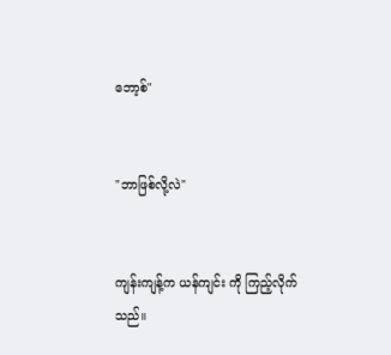ဘော့စ်"


"ဘာဖြစ်လို့လဲ"


ကျန်းကျန့်က ယန်ကျင်း ကို ကြည့်လိုက်သည်။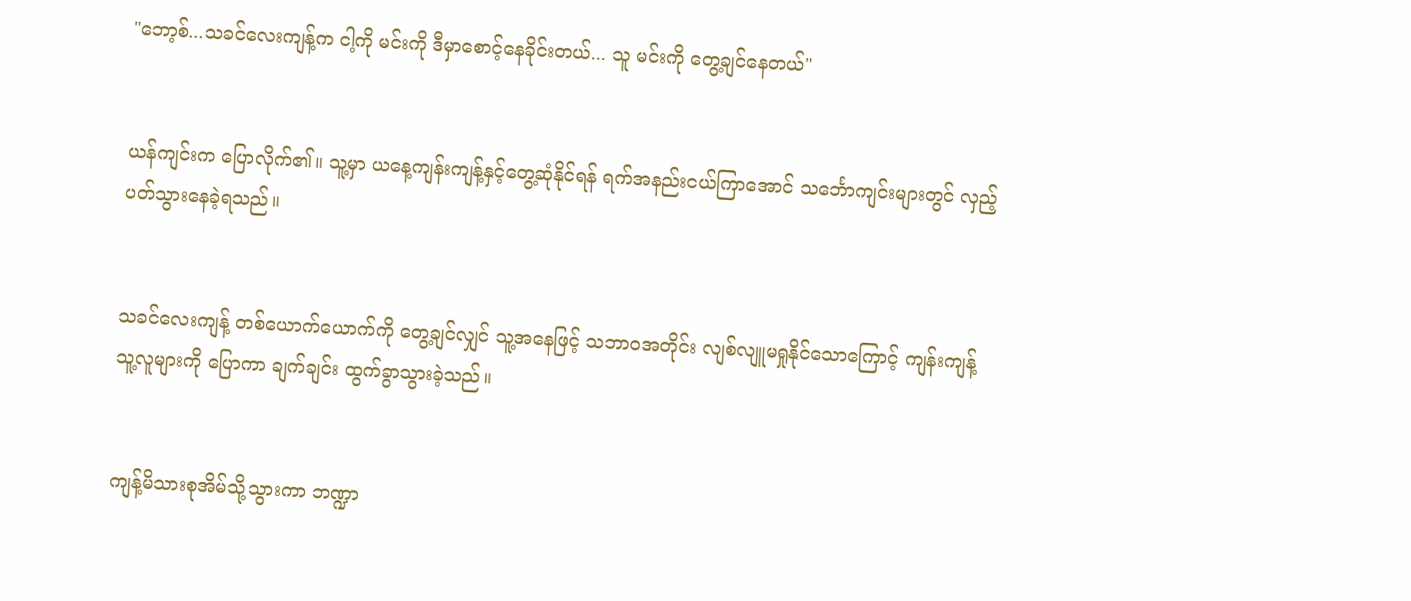"ဘော့စ်...သခင်လေးကျန့်က ငါ့ကို မင်းကို ဒီမှာစောင့်နေခိုင်းတယ်... သူ မင်းကို တွေ့ချင်နေတယ်"


ယန်ကျင်းက ပြောလိုက်၏။ သူ့မှာ ယနေ့ကျန်းကျန့်နှင့်တွေ့ဆုံနိုင်ရန် ရက်အနည်းငယ်ကြာအောင် သင်္ဘောကျင်းများတွင် လှည့်ပတ်သွားနေခဲ့ရသည်။


သခင်လေးကျန့် တစ်ယောက်ယောက်ကို တွေ့ချင်လျှင် သူ့အနေဖြင့် သဘာဝအတိုင်း လျစ်လျူမရှုနိုင်သောကြောင့် ကျန်းကျန့် သူ့လူများကို ပြောကာ ချက်ချင်း ထွက်ခွာသွားခဲ့သည်။


ကျန့်မိသားစုအိမ်သို့သွားကာ ဘဏ္ဍာ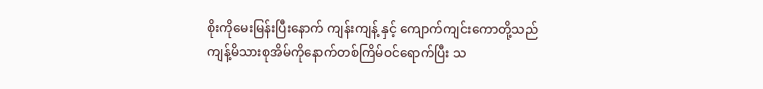စိုးကိုမေးမြန်းပြီးနောက် ကျန်းကျန့် နှင့် ကျောက်ကျင်းကောတို့သည် ကျန့်မိသားစုအိမ်ကိုနောက်တစ်ကြိမ်ဝင်ရောက်ပြီး သ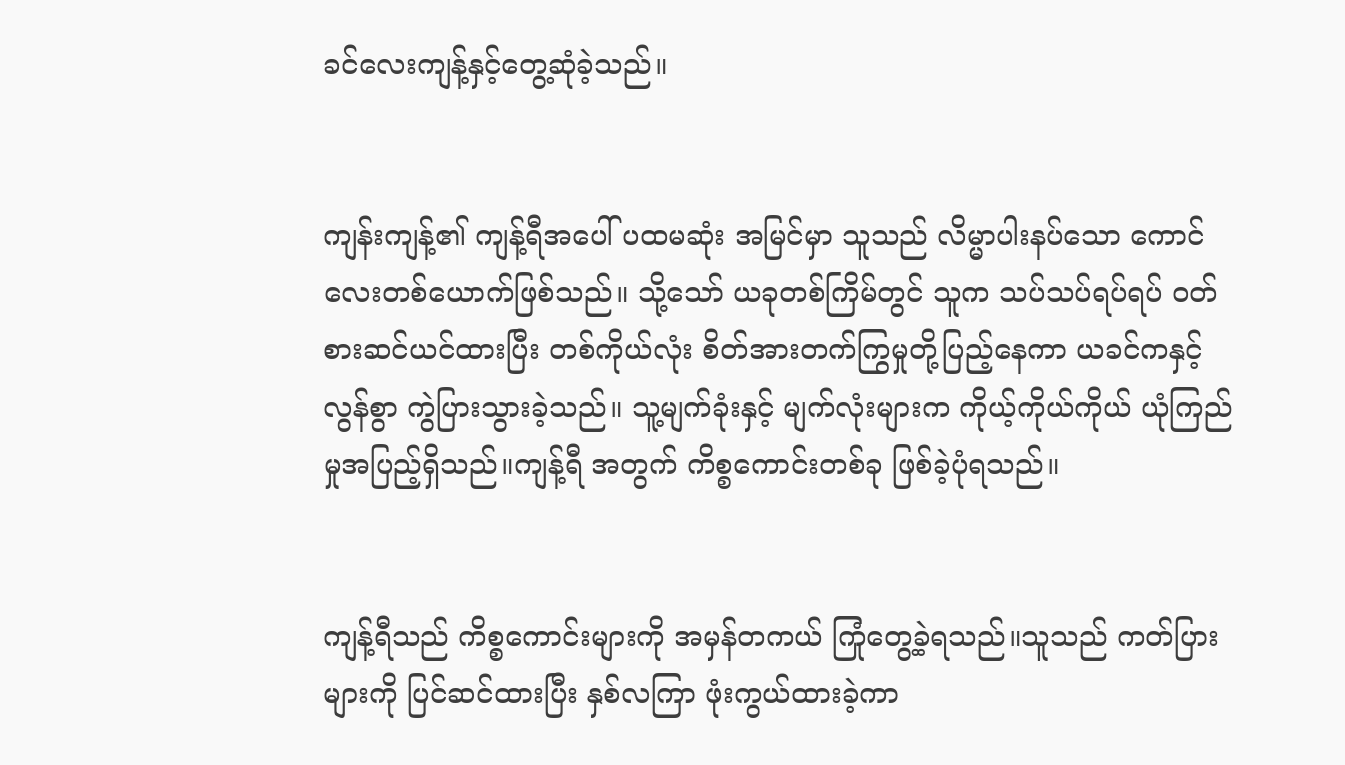ခင်လေးကျန့်နှင့်တွေ့ဆုံခဲ့သည်။


ကျန်းကျန့်၏ ကျန့်ရီအပေါ် ပထမဆုံး အမြင်မှာ သူသည် လိမ္မာပါးနပ်သော ကောင်လေးတစ်ယောက်ဖြစ်သည်။ သို့သော် ယခုတစ်ကြိမ်တွင် သူက သပ်သပ်ရပ်ရပ် ၀တ်စားဆင်ယင်ထားပြီး တစ်ကိုယ်လုံး စိတ်အားတက်ကြွမှုတို့ပြည့်နေကာ ယခင်ကနှင့် လွန်စွာ ကွဲပြားသွားခဲ့သည်။ သူ့မျက်ခုံးနှင့် မျက်လုံးများက ကိုယ့်ကိုယ်ကိုယ် ယုံကြည်မှုအပြည့်ရှိသည်။ကျန့်ရီ အတွက် ကိစ္စကောင်းတစ်ခု ဖြစ်ခဲ့ပုံရသည်။


ကျန့်ရီသည် ကိစ္စကောင်းများကို အမှန်တကယ် ကြုံတွေ့ခဲ့ရသည်။သူသည် ကတ်ပြားများကို ပြင်ဆင်ထားပြီး နှစ်လကြာ ဖုံးကွယ်ထားခဲ့ကာ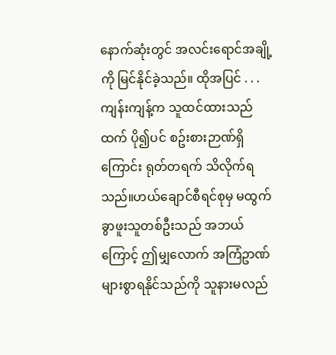နောက်ဆုံးတွင် အလင်းရောင်အချို့ကို မြင်နိုင်ခဲ့သည်။ ထိုအပြင် . . . ကျန်းကျန့်က သူထင်ထားသည်ထက် ပို၍ပင် စဥ်းစားဉာဏ်ရှိကြောင်း ရုတ်တရက် သိလိုက်ရသည်။ဟယ်ချောင်စီရင်စုမှ မထွက်ခွာဖူးသူတစ်ဦးသည် အဘယ်ကြောင့် ဤမျှလောက် အကြံဥာဏ်များစွာရနိုင်သည်ကို သူနားမလည်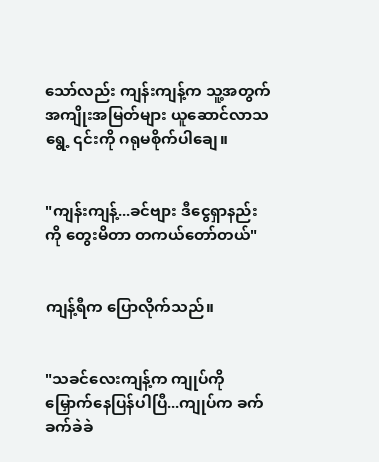သော်လည်း ကျန်းကျန့်က သူ့အတွက် အကျိုးအမြတ်များ ယူဆောင်လာသရွေ့ ၎င်းကို ဂရုမစိုက်ပါချေ။


"ကျန်းကျန့်...ခင်ဗျား ဒီငွေရှာနည်းကို တွေးမိတာ တကယ်တော်တယ်"


ကျန့်ရီက ပြောလိုက်သည်။


"သခင်လေးကျန့်က ကျုပ်ကို မြှောက်နေပြန်ပါပြီ...ကျုပ်က ခက်ခက်ခဲခဲ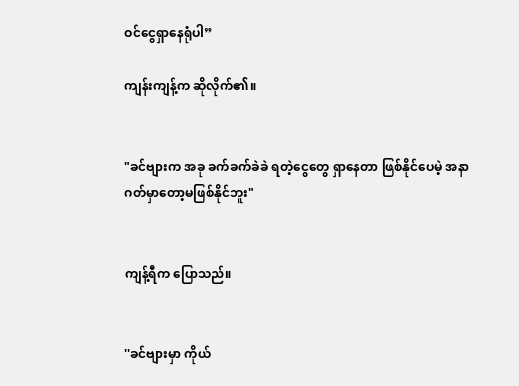ဝင်ငွေရှာနေရုံပါ”

ကျန်းကျန့်က ဆိုလိုက်၏။


"ခင်ဗျားက အခု ခက်ခက်ခဲခဲ ရတဲ့ငွေတွေ ရှာနေတာ ဖြစ်နိုင်ပေမဲ့ အနာဂတ်မှာတော့မဖြစ်နိုင်ဘူး"


ကျန့်ရီက ပြောသည်။


''ခင်ဗျားမှာ ကိုယ်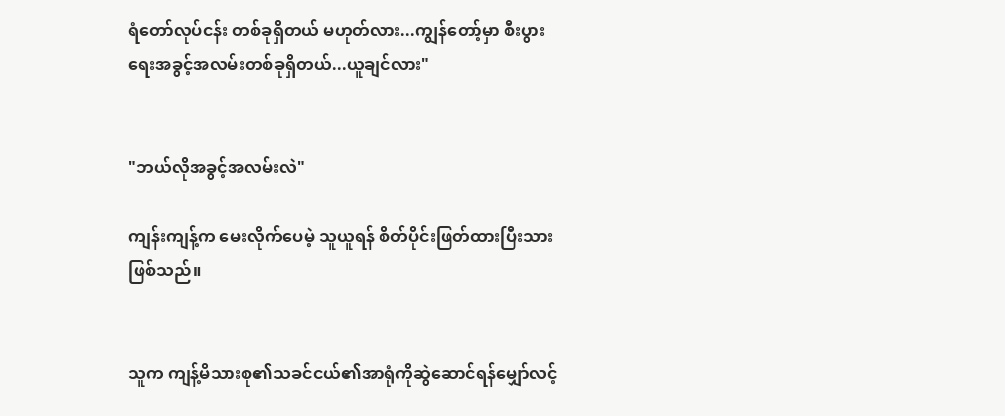ရံတော်လုပ်ငန်း တစ်ခုရှိတယ် မဟုတ်လား...ကျွန်တော့်မှာ စီးပွားရေးအခွင့်အလမ်းတစ်ခုရှိတယ်...ယူချင်လား"


"ဘယ်လိုအခွင့်အလမ်းလဲ"

ကျန်းကျန့်က မေးလိုက်ပေမဲ့ သူယူရန် စိတ်ပိုင်းဖြတ်ထားပြီးသားဖြစ်သည်။


သူက ကျန့်မိသားစု၏သခင်ငယ်၏အာရုံကိုဆွဲဆောင်ရန်မျှော်လင့်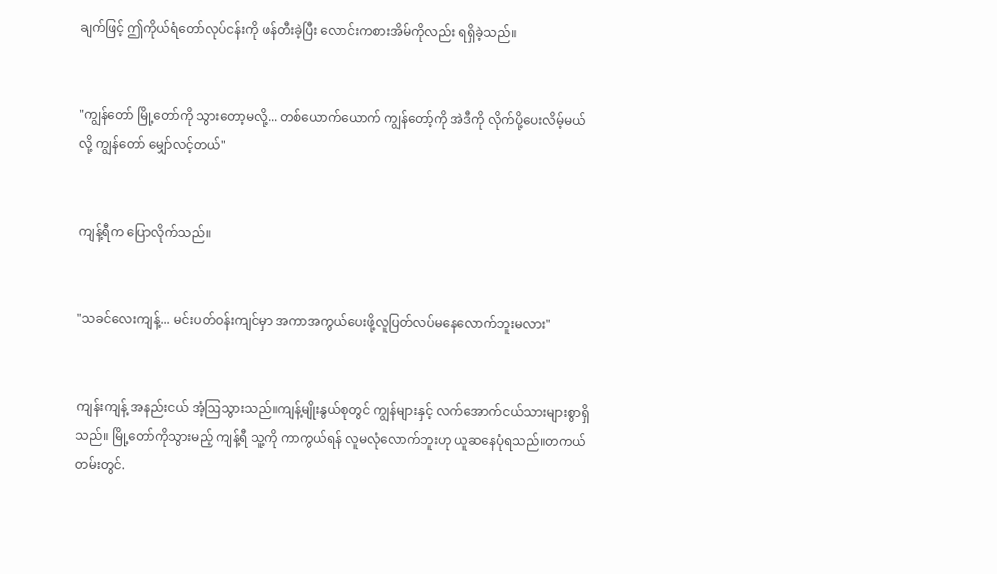ချက်ဖြင့် ဤကိုယ်ရံတော်လုပ်ငန်းကို ဖန်တီးခဲ့ပြီး လောင်းကစားအိမ်ကိုလည်း ရရှိခဲ့သည်။


"ကျွန်တော် မြို့တော်ကို သွားတော့မလို့... တစ်ယောက်ယောက် ကျွန်တော့်ကို အဲဒီကို လိုက်ပို့ပေးလိမ့်မယ်လို့ ကျွန်တော် မျှော်လင့်တယ်"


ကျန့်ရီက ပြောလိုက်သည်။


"သခင်လေးကျန့်... မင်းပတ်ဝန်းကျင်မှာ အကာအကွယ်ပေးဖို့လူပြတ်လပ်မနေလောက်ဘူးမလား"


ကျန်းကျန့် အနည်းငယ် အံ့ဩသွားသည်။ကျန့်မျိုးနွယ်စုတွင် ကျွန်များနှင့် လက်အောက်ငယ်သားများစွာရှိသည်။ မြို့တော်ကိုသွားမည့် ကျန့်ရီ သူ့ကို ကာကွယ်ရန် လူမလုံလောက်ဘူးဟု ယူဆနေပုံရသည်။တကယ်တမ်းတွင်.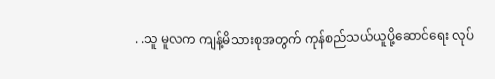. .သူ မူလက ကျန့်မိသားစုအတွက် ကုန်စည်သယ်ယူပို့ဆောင်ရေး လုပ်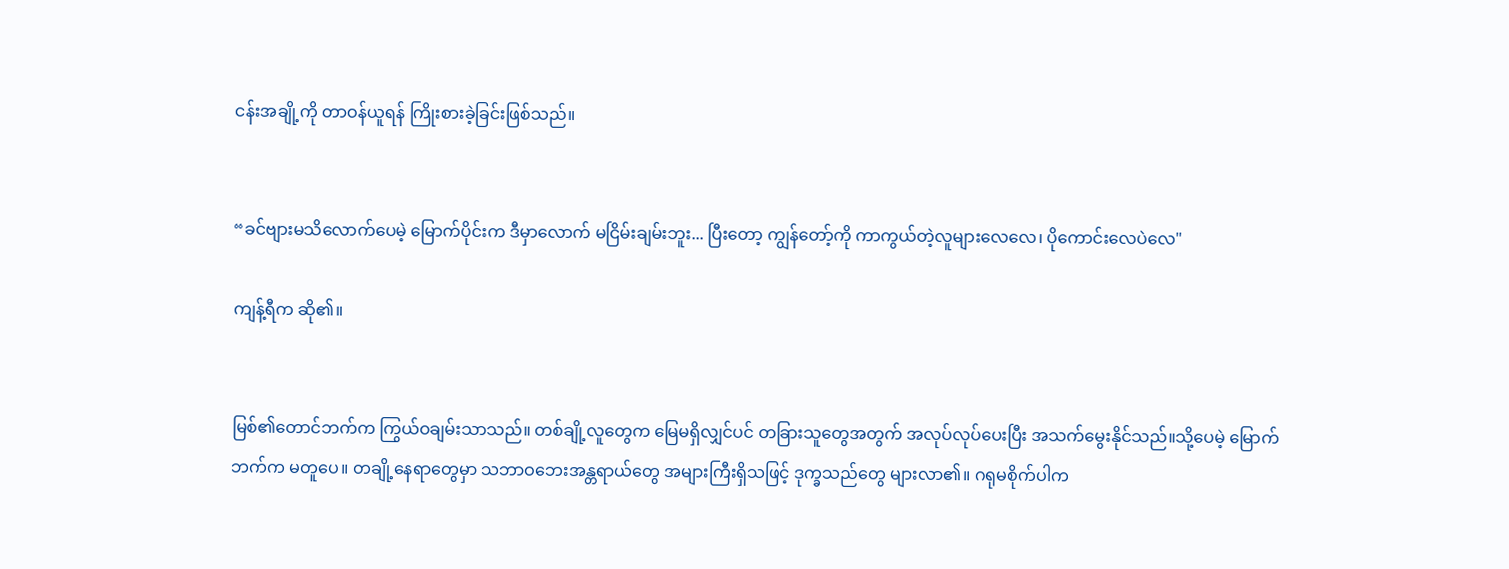ငန်းအချို့ကို တာဝန်ယူရန် ကြိုးစားခဲ့ခြင်းဖြစ်သည်။


“ခင်ဗျားမသိလောက်ပေမဲ့ မြောက်ပိုင်းက ဒီမှာလောက် မငြိမ်းချမ်းဘူး... ပြီးတော့ ကျွန်တော့်ကို ကာကွယ်တဲ့လူများလေလေ၊ ပိုကောင်းလေပဲလေ"

ကျန့်ရီက ဆို၏။


မြစ်၏တောင်ဘက်က ကြွယ်ဝချမ်းသာသည်။ တစ်ချို့လူတွေက မြေမရှိလျှင်ပင် တခြားသူတွေအတွက် အလုပ်လုပ်ပေးပြီး အသက်မွေးနိုင်သည်။သို့ပေမဲ့ မြောက်ဘက်က မတူပေ။ တချို့နေရာတွေမှာ သဘာဝဘေးအန္တရာယ်တွေ အများကြီးရှိသဖြင့် ဒုက္ခသည်တွေ များလာ၏။ ဂရုမစိုက်ပါက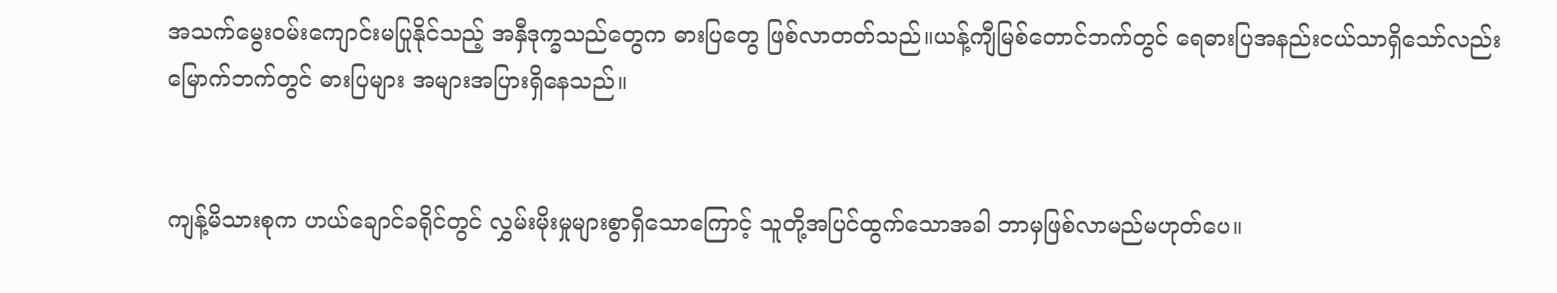အသက်မွေးဝမ်းကျောင်းမပြုနိုင်သည့် အနှီဒုက္ခသည်တွေက ဓားပြတွေ ဖြစ်လာတတ်သည်။ယန့်ကျီမြစ်တောင်ဘက်တွင် ရေဓားပြအနည်းငယ်သာရှိသော်လည်း မြောက်ဘက်တွင် ဓားပြများ အများအပြားရှိနေသည်။


ကျန့်မိသားစုက ဟယ်ချောင်ခရိုင်တွင် လွှမ်းမိုးမှုများစွာရှိသောကြောင့် သူတို့အပြင်ထွက်သောအခါ ဘာမှဖြစ်လာမည်မဟုတ်ပေ။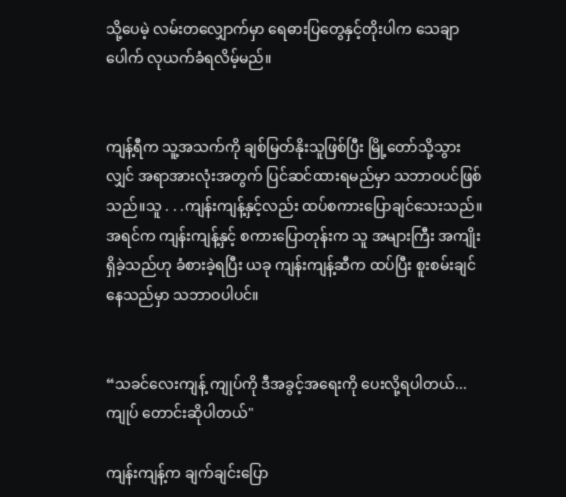သို့ပေမဲ့ လမ်းတလျှောက်မှာ ရေဓားပြတွေနှင့်တိုးပါက သေချာပေါက် လုယက်ခံရလိမ့်မည်။


ကျန့်ရီက သူ့အသက်ကို ချစ်မြတ်နိုးသူဖြစ်ပြီး မြို့တော်သို့သွားလျှင် အရာအားလုံးအတွက် ပြင်ဆင်ထားရမည်မှာ သဘာဝပင်ဖြစ်သည်။သူ . . .ကျန်းကျန့်နှင့်လည်း ထပ်စကားပြောချင်သေးသည်။အရင်က ကျန်းကျန့်နှင့် စကားပြောတုန်းက သူ အများကြီး အကျိုးရှိခဲ့သည်ဟု ခံစားခဲ့ရပြီး ယခု ကျန်းကျန့်ဆီက ထပ်ပြီး စူးစမ်းချင်နေသည်မှာ သဘာဝပါပင်။


“သခင်လေးကျန့် ကျုပ်ကို ဒီအခွင့်အရေးကို ပေးလို့ရပါတယ်...ကျုပ် တောင်းဆိုပါတယ်"

ကျန်းကျန့်က ချက်ချင်းပြော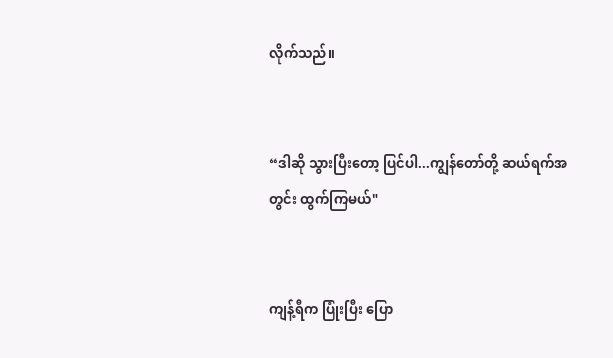လိုက်သည်။


“ဒါဆို သွားပြီးတော့ ပြင်ပါ...ကျွန်တော်တို့ ဆယ်ရက်အတွင်း ထွက်ကြမယ်"


ကျန့်ရီက ပြုံးပြီး ပြော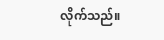လိုက်သည်။